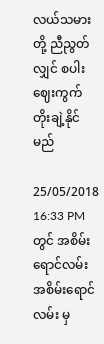လယ်သမားတို့ ညီညွတ်လျှင် စပါးဈေးကွက်တိုးချဲ့နိုင်မည်

25/05/2018 16:33 PM တွင် အစိမ်းရောင်လမ်း အစိမ်းရောင်လမ်း မှ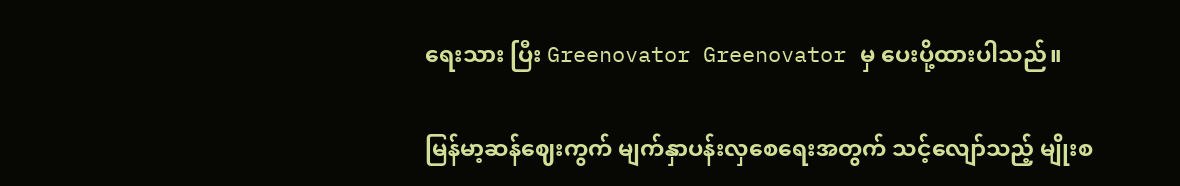ရေးသား ပြီး Greenovator Greenovator မှ ပေးပို့ထားပါသည်။

မြန်မာ့ဆန်ဈေးကွက် မျက်နှာပန်းလှစေရေးအတွက် သင့်လျော်သည့် မျိုးစ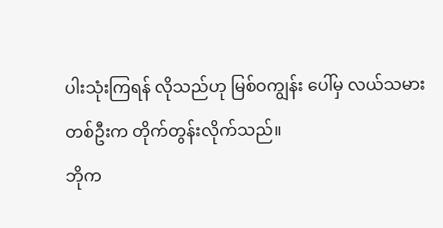ပါးသုံးကြရန် လိုသည်ဟု မြစ်ဝကျွန်း ပေါ်မှ လယ်သမားတစ်ဦးက တိုက်တွန်းလိုက်သည်။
ဘိုက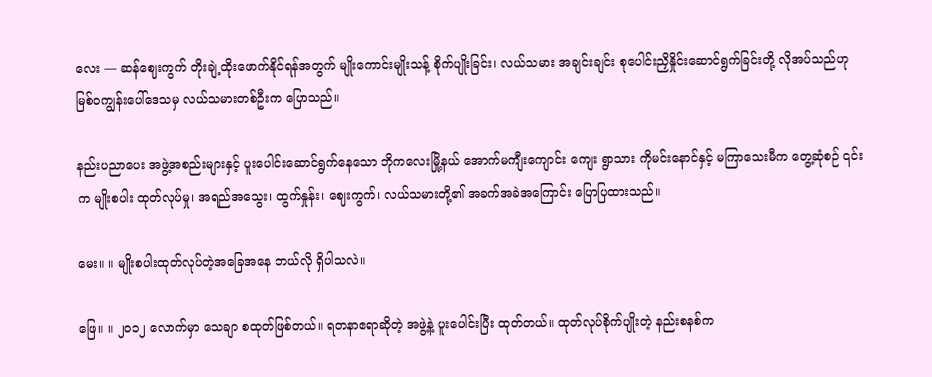လေး — ဆန်ဈေးကွက် တိုးချဲ့ထိုးဖောက်နိုင်ရန်အတွက် မျိုးကောင်းမျိုးသန့် စိုက်ပျိုးခြင်း၊ လယ်သမား အချင်းချင်း စုပေါင်းညှိနှိုင်းဆောင်ရွက်ခြင်းတို့ လိုအပ်သည်ဟု မြစ်ဝကျွန်းပေါ်ဒေသမှ လယ်သမားတစ်ဦးက ပြောသည်။

နည်းပညာပေး အဖွဲ့အစည်းများနှင့် ပူးပေါင်းဆောင်ရွက်နေသော ဘိုကလေးမြို့နယ် အောက်မကျီးကျောင်း ကျေး ရွာသား ကိုမင်းနောင်နှင့် မကြာသေးမီက တွေ့ဆုံစဉ် ၎င်းက မျိုးစပါး ထုတ်လုပ်မှု၊ အရည်အသွေး၊ ထွက်နှုန်း၊ ဈေးကွက်၊ လယ်သမားတို့၏ အခက်အခဲအကြောင်း ပြောပြထားသည်။

မေး။ ။ မျိုးစပါးထုတ်လုပ်တဲ့အခြေအနေ ဘယ်လို ရှိပါသလဲ။

ဖြေ။ ။ ၂ဝ၁၂ လောက်မှာ သေချာ စထုတ်ဖြစ်တယ်။ ရတနာဧရာဆိုတဲ့ အဖွဲ့နဲ့ ပူးပေါင်းပြီး ထုတ်တယ်။ ထုတ်လုပ်စိုက်ပျိုးတဲ့ နည်းစနစ်က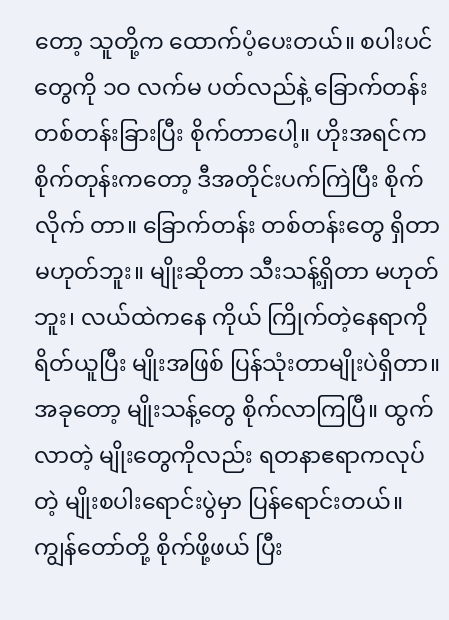တော့ သူတို့က ထောက်ပံ့ပေးတယ်။ စပါးပင်တွေကို ၁ဝ လက်မ ပတ်လည်နဲ့ ခြောက်တန်း တစ်တန်းခြားပြီး စိုက်တာပေါ့။ ဟိုးအရင်က စိုက်တုန်းကတော့ ဒီအတိုင်းပက်ကြဲပြီး စိုက်လိုက် တာ။ ခြောက်တန်း တစ်တန်းတွေ ရှိတာမဟုတ်ဘူး။ မျိုးဆိုတာ သီးသန့်ရှိတာ မဟုတ်ဘူး၊ လယ်ထဲကနေ ကိုယ် ကြိုက်တဲ့နေရာကို ရိတ်ယူပြီး မျိုးအဖြစ် ပြန်သုံးတာမျိုးပဲရှိတာ။ အခုတော့ မျိုးသန့်တွေ စိုက်လာကြပြီ။ ထွက် လာတဲ့ မျိုးတွေကိုလည်း ရတနာဧရာကလုပ်တဲ့ မျိုးစပါးရောင်းပွဲမှာ ပြန်ရောင်းတယ်။ ကျွန်တော်တို့ စိုက်ဖို့ဖယ် ပြီး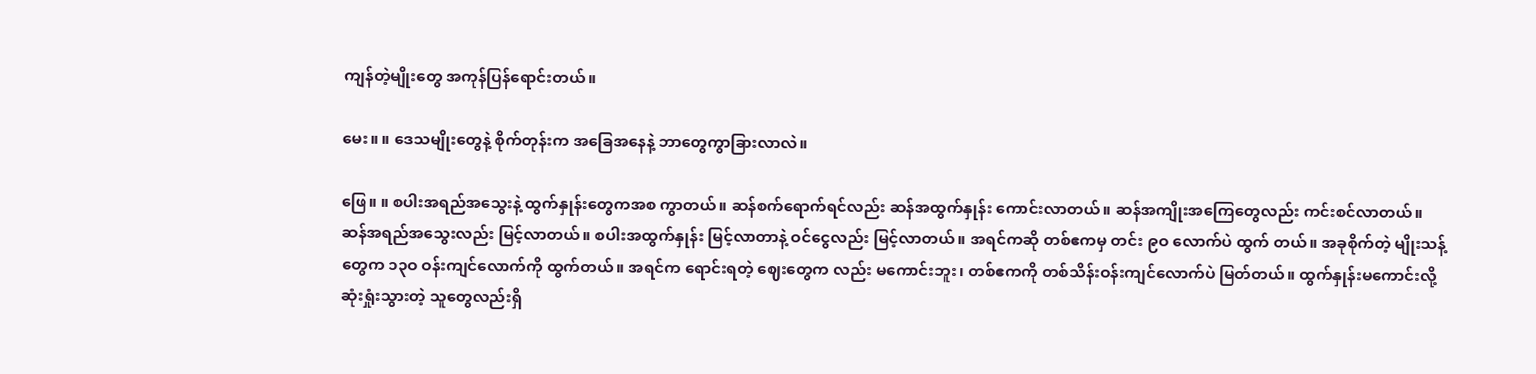ကျန်တဲ့မျိုးတွေ အကုန်ပြန်ရောင်းတယ်။

မေး။ ။ ဒေသမျိုးတွေနဲ့ စိုက်တုန်းက အခြေအနေနဲ့ ဘာတွေကွာခြားလာလဲ။

ဖြေ။ ။ စပါးအရည်အသွေးနဲ့ ထွက်နှုန်းတွေကအစ ကွာတယ်။ ဆန်စက်ရောက်ရင်လည်း ဆန်အထွက်နှုန်း ကောင်းလာတယ်။ ဆန်အကျိုးအကြေတွေလည်း ကင်းစင်လာတယ်။ ဆန်အရည်အသွေးလည်း မြင့်လာတယ်။ စပါးအထွက်နှုန်း မြင့်လာတာနဲ့ ဝင်ငွေလည်း မြင့်လာတယ်။ အရင်ကဆို တစ်ဧကမှ တင်း ၉ဝ လောက်ပဲ ထွက် တယ်။ အခုစိုက်တဲ့ မျိုးသန့်တွေက ၁၃ဝ ဝန်းကျင်လောက်ကို ထွက်တယ်။ အရင်က ရောင်းရတဲ့ ဈေးတွေက လည်း မကောင်းဘူး၊ တစ်ဧကကို တစ်သိန်းဝန်းကျင်လောက်ပဲ မြတ်တယ်။ ထွက်နှုန်းမကောင်းလို့ ဆုံးရှုံးသွားတဲ့ သူတွေလည်းရှိ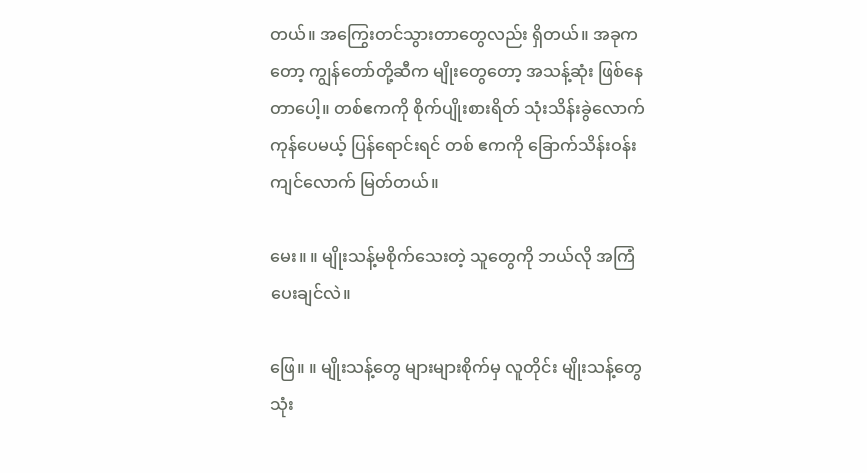တယ်။ အကြွေးတင်သွားတာတွေလည်း ရှိတယ်။ အခုကတော့ ကျွန်တော်တို့ဆီက မျိုးတွေတော့ အသန့်ဆုံး ဖြစ်နေတာပေါ့။ တစ်ဧကကို စိုက်ပျိုးစားရိတ် သုံးသိန်းခွဲလောက် ကုန်ပေမယ့် ပြန်ရောင်းရင် တစ် ဧကကို ခြောက်သိန်းဝန်းကျင်လောက် မြတ်တယ်။

မေး။ ။ မျိုးသန့်မစိုက်သေးတဲ့ သူတွေကို ဘယ်လို အကြံပေးချင်လဲ။

ဖြေ။ ။ မျိုးသန့်တွေ များများစိုက်မှ လူတိုင်း မျိုးသန့်တွေ သုံး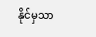နိုင်မှသာ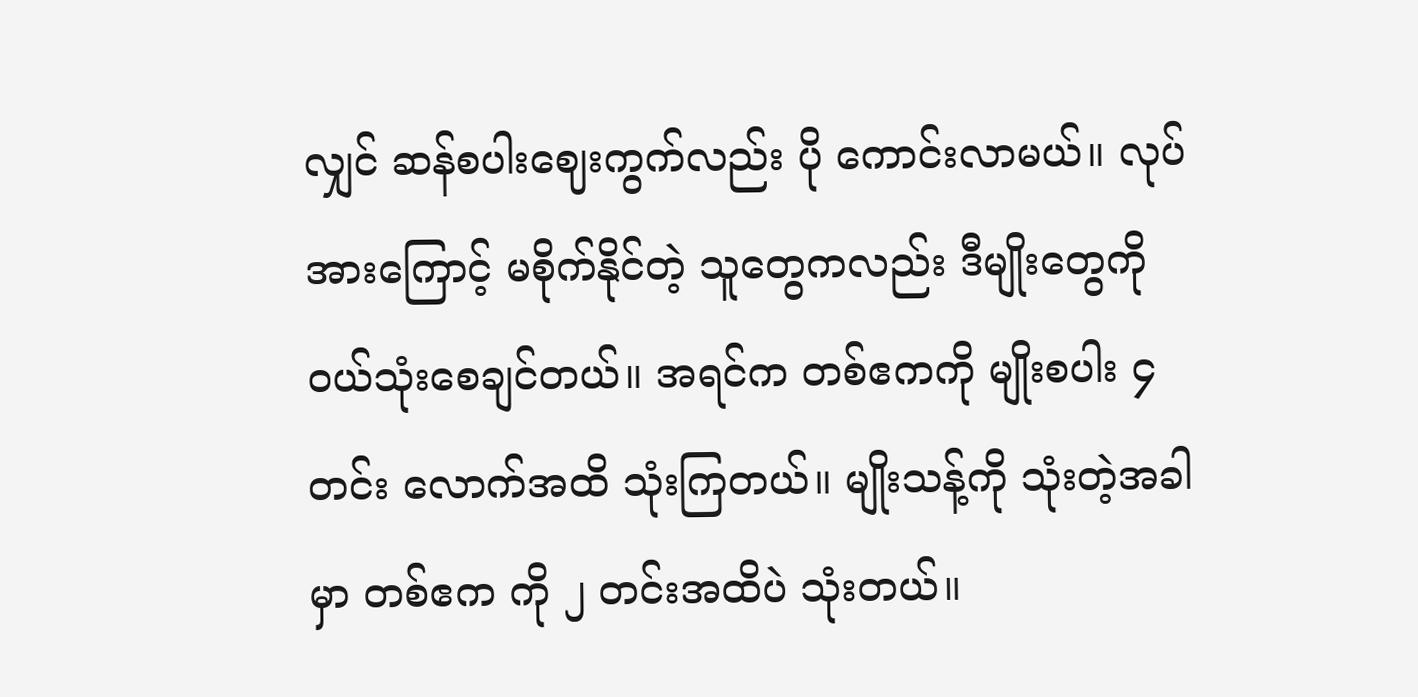လျှင် ဆန်စပါးဈေးကွက်လည်း ပို ကောင်းလာမယ်။ လုပ်အားကြောင့် မစိုက်နိုင်တဲ့ သူတွေကလည်း ဒီမျိုးတွေကို ဝယ်သုံးစေချင်တယ်။ အရင်က တစ်ဧကကို မျိုးစပါး ၄ တင်း လောက်အထိ သုံးကြတယ်။ မျိုးသန့်ကို သုံးတဲ့အခါမှာ တစ်ဧက ကို ၂ တင်းအထိပဲ သုံးတယ်။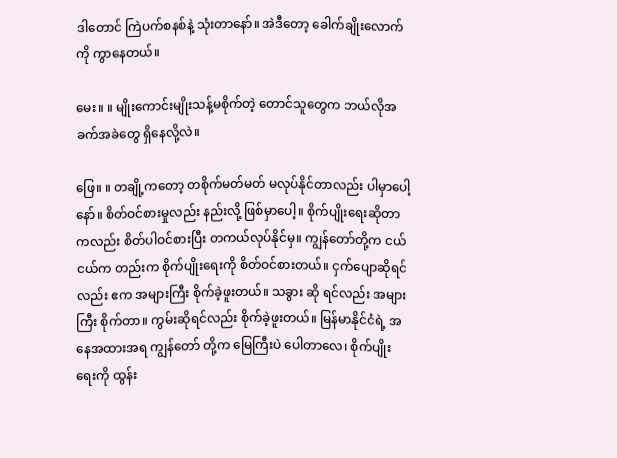ဒါတောင် ကြဲပက်စနစ်နဲ့ သုံးတာနော်။ အဲဒီတော့ ခေါက်ချိုးလောက်ကို ကွာနေတယ်။

မေး။ ။ မျိုးကောင်းမျိုးသန့်မစိုက်တဲ့ တောင်သူတွေက ဘယ်လိုအခက်အခဲတွေ ရှိနေလို့လဲ။

ဖြေ။ ။ တချို့ကတော့ တစိုက်မတ်မတ် မလုပ်နိုင်တာလည်း ပါမှာပေါ့နော်။ စိတ်ဝင်စားမှုလည်း နည်းလို့ ဖြစ်မှာပေါ့။ စိုက်ပျိုးရေးဆိုတာကလည်း စိတ်ပါဝင်စားပြီး တကယ်လုပ်နိုင်မှ။ ကျွန်တော်တို့က ငယ်ငယ်က တည်းက စိုက်ပျိုးရေးကို စိတ်ဝင်စားတယ်။ ငှက်ပျောဆိုရင်လည်း ဧက အများကြီး စိုက်ခဲ့ဖူးတယ်။ သခွား ဆို ရင်လည်း အများကြီး စိုက်တာ။ ကွမ်းဆိုရင်လည်း စိုက်ခဲ့ဖူးတယ်။ မြန်မာနိုင်ငံရဲ့ အနေအထားအရ ကျွန်တော် တို့က မြေကြီးပဲ ပေါတာလေ၊ စိုက်ပျိုးရေးကို ထွန်း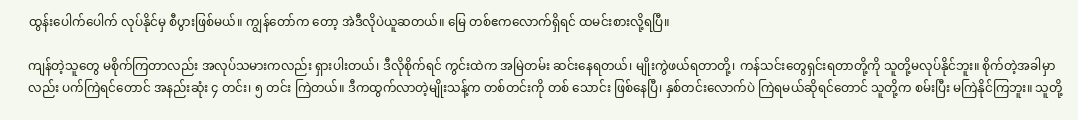ထွန်းပေါက်ပေါက် လုပ်နိုင်မှ စီပွားဖြစ်မယ်။ ကျွန်တော်က တော့ အဲဒီလိုပဲယူဆတယ်။ မြေ တစ်ဧကလောက်ရှိရင် ထမင်းစားလို့ရပြီ။

ကျန်တဲ့သူတွေ မစိုက်ကြတာလည်း အလုပ်သမားကလည်း ရှားပါးတယ်၊ ဒီလိုစိုက်ရင် ကွင်းထဲက အမြဲတမ်း ဆင်းနေရတယ်၊ မျိုးကွဲဖယ်ရတာတို့၊ ကန်သင်းတွေရှင်းရတာတို့ကို သူတို့မလုပ်နိုင်ဘူး။ စိုက်တဲ့အခါမှာလည်း ပက်ကြဲရင်တောင် အနည်းဆုံး ၄ တင်း၊ ၅ တင်း ကြဲတယ်။ ဒီကထွက်လာတဲ့မျိုးသန့်က တစ်တင်းကို တစ် သောင်း ဖြစ်နေပြီ၊ နှစ်တင်းလောက်ပဲ ကြဲရမယ်ဆိုရင်တောင် သူတို့က စမ်းပြီး မကြဲနိုင်ကြဘူး။ သူတို့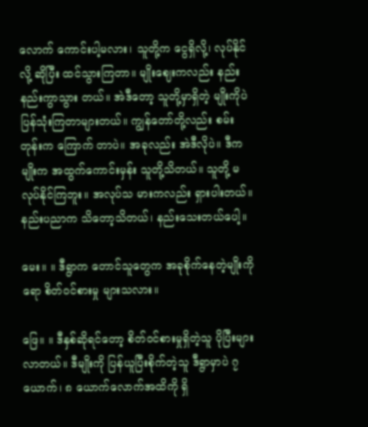လောက် ကောင်းပါ့မလား၊ သူတို့က ငွေရှိလို့၊ လုပ်နိုင်လို့ ဆိုပြီး ထင်သွားကြတာ။ မျိုးဈေးကလည်း နည်းနည်းကွာသွား တယ်။ အဲဒီတော့ သူတို့မှာရှိတဲ့ မျိုးကိုပဲ ပြန်သုံးကြတာများတယ်။ ကျွန်တော်တို့လည်း စမ်းတုန်းက ကြောက် တာပဲ။ အခုလည်း အဲဒီလိုပဲ။ ဒီကမျိုးက အထွက်ကောင်းမှန်း သူတို့သိတယ်။ သူတို့ မလုပ်နိုင်ကြဘူး။ အလုပ်သ မားကလည်း ရှားပါးတယ်။ နည်းပညာက သိတော့သိတယ်၊ နည်းသေးတယ်ပေါ့။

မေး။ ။ ဒီရွာက တောင်သူတွေက အခုစိုက်နေတဲ့မျိုးကိုရော စိတ်ဝင်စားမှု များသလား။

ဖြေ။ ။ ဒီနှစ်ဆိုရင်တော့ စိတ်ဝင်စားမှုရှိတဲ့သူ ပိုပြီးများလာတယ်။ ဒီမျိုးကို ပြန်ယူပြီးစိုက်တဲ့သူ ဒီရွာမှာပဲ ၇ ယောက်၊ ၈ ယောက်လောက်အထိကို ရှိ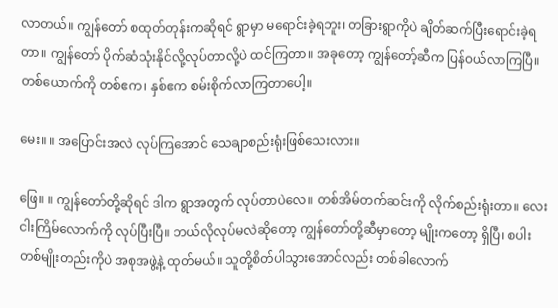လာတယ်။ ကျွန်တော် စထုတ်တုန်းကဆိုရင် ရွာမှာ မရောင်းခဲ့ရဘူး၊ တခြားရွာကိုပဲ ချိတ်ဆက်ပြီးရောင်းခဲ့ရတာ။ ကျွန်တော် ပိုက်ဆံသုံးနိုင်လို့လုပ်တာလို့ပဲ ထင်ကြတာ။ အခုတော့ ကျွန်တော့်ဆီက ပြန်ဝယ်လာကြပြီ။ တစ်ယောက်ကို တစ်ဧက၊ နှစ်ဧက စမ်းစိုက်လာကြတာပေါ့။

မေး။ ။ အပြောင်းအလဲ လုပ်ကြအောင် သေချာစည်းရုံးဖြစ်သေးလား။

ဖြေ။ ။ ကျွန်တော်တို့ဆိုရင် ဒါက ရွာအတွက် လုပ်တာပဲလေ။ တစ်အိမ်တက်ဆင်းကို လိုက်စည်းရုံးတာ။ လေး ငါးကြိမ်လောက်ကို လုပ်ပြီးပြီ။ ဘယ်လိုလုပ်မလဲဆိုတော့ ကျွန်တော်တို့ဆီမှာတော့ မျိုးကတော့ ရှိပြီ၊ စပါး တစ်မျိုးတည်းကိုပဲ အစုအဖွဲ့နဲ့ ထုတ်မယ်။ သူတို့စိတ်ပါသွားအောင်လည်း တစ်ခါလောက်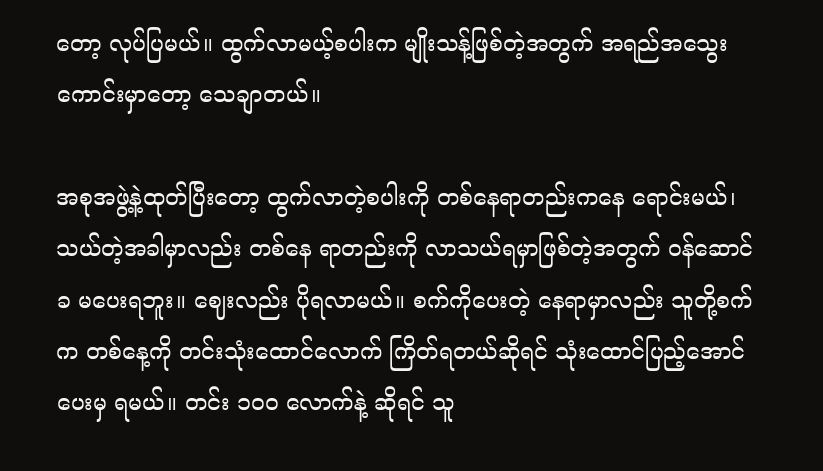တော့ လုပ်ပြမယ်။ ထွက်လာမယ့်စပါးက မျိုးသန့်ဖြစ်တဲ့အတွက် အရည်အသွေးကောင်းမှာတော့ သေချာတယ်။

အစုအဖွဲ့နဲ့ထုတ်ပြီးတော့ ထွက်လာတဲ့စပါးကို တစ်နေရာတည်းကနေ ရောင်းမယ်၊ သယ်တဲ့အခါမှာလည်း တစ်နေ ရာတည်းကို လာသယ်ရမှာဖြစ်တဲ့အတွက် ဝန်ဆောင်ခ မပေးရဘူး။ ဈေးလည်း ပိုရလာမယ်။ စက်ကိုပေးတဲ့ နေရာမှာလည်း သူတို့စက်က တစ်နေ့ကို တင်းသုံးထောင်လောက် ကြိတ်ရတယ်ဆိုရင် သုံးထောင်ပြည့်အောင်ပေးမှ ရမယ်။ တင်း ၁ဝဝ လောက်နဲ့ ဆိုရင် သူ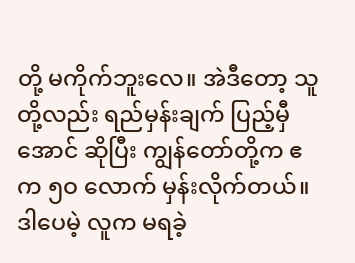တို့ မကိုက်ဘူးလေ။ အဲဒီတော့ သူတို့လည်း ရည်မှန်းချက် ပြည့်မှီအောင် ဆိုပြီး ကျွန်တော်တို့က ဧက ၅ဝ လောက် မှန်းလိုက်တယ်။ ဒါပေမဲ့ လူက မရခဲ့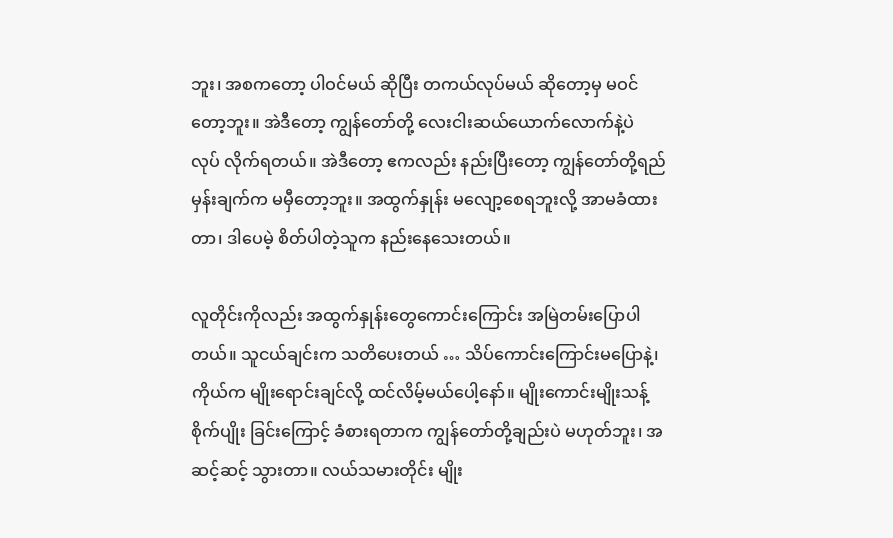ဘူး၊ အစကတော့ ပါဝင်မယ် ဆိုပြီး တကယ်လုပ်မယ် ဆိုတော့မှ မဝင်တော့ဘူး။ အဲဒီတော့ ကျွန်တော်တို့ လေးငါးဆယ်ယောက်လောက်နဲ့ပဲ လုပ် လိုက်ရတယ်။ အဲဒီတော့ ဧကလည်း နည်းပြီးတော့ ကျွန်တော်တို့ရည်မှန်းချက်က မမှီတော့ဘူး။ အထွက်နှုန်း မလျော့စေရဘူးလို့ အာမခံထားတာ၊ ဒါပေမဲ့ စိတ်ပါတဲ့သူက နည်းနေသေးတယ်။

လူတိုင်းကိုလည်း အထွက်နှုန်းတွေကောင်းကြောင်း အမြဲတမ်းပြောပါတယ်။ သူငယ်ချင်းက သတိပေးတယ် … သိပ်ကောင်းကြောင်းမပြောနဲ့၊ ကိုယ်က မျိုးရောင်းချင်လို့ ထင်လိမ့်မယ်ပေါ့နော်။ မျိုးကောင်းမျိုးသန့် စိုက်ပျိုး ခြင်းကြောင့် ခံစားရတာက ကျွန်တော်တို့ချည်းပဲ မဟုတ်ဘူး၊ အဆင့်ဆင့် သွားတာ။ လယ်သမားတိုင်း မျိုး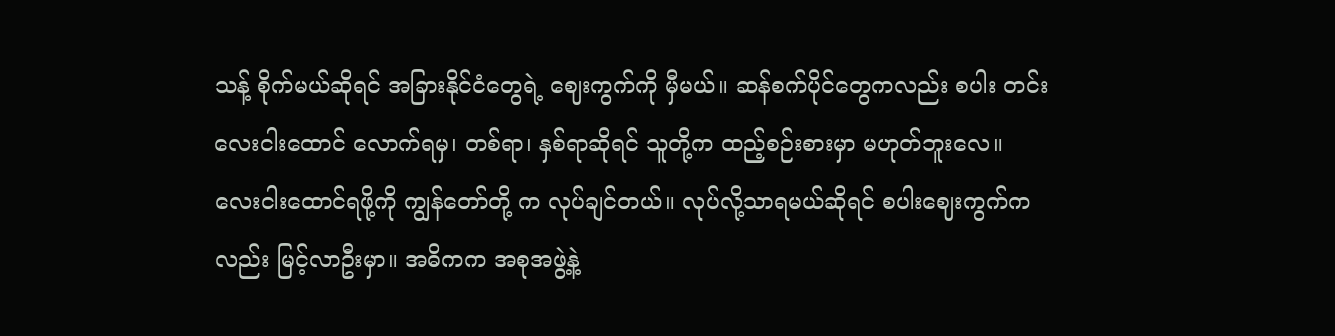သန့် စိုက်မယ်ဆိုရင် အခြားနိုင်ငံတွေရဲ့ ဈေးကွက်ကို မှီမယ်။ ဆန်စက်ပိုင်တွေကလည်း စပါး တင်း လေးငါးထောင် လောက်ရမှ၊ တစ်ရာ၊ နှစ်ရာဆိုရင် သူတို့က ထည့်စဉ်းစားမှာ မဟုတ်ဘူးလေ။ လေးငါးထောင်ရဖို့ကို ကျွန်တော်တို့ က လုပ်ချင်တယ်။ လုပ်လို့သာရမယ်ဆိုရင် စပါးဈေးကွက်ကလည်း မြင့်လာဦးမှာ။ အဓိကက အစုအဖွဲ့နဲ့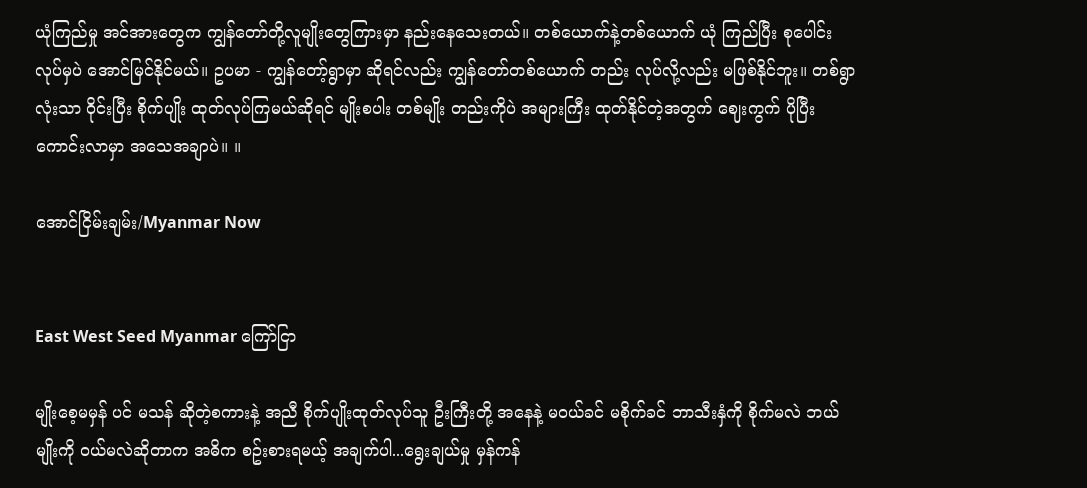ယုံကြည်မှု အင်အားတွေက ကျွန်တော်တို့လူမျိုးတွေကြားမှာ နည်းနေသေးတယ်။ တစ်ယောက်နဲ့တစ်ယောက် ယုံ ကြည်ပြီး စုပေါင်းလုပ်မှပဲ အောင်မြင်နိုင်မယ်။ ဥပမာ - ကျွန်တော့်ရွာမှာ ဆိုရင်လည်း ကျွန်တော်တစ်ယောက် တည်း လုပ်လို့လည်း မဖြစ်နိုင်ဘူး။ တစ်ရွာလုံးသာ ဝိုင်းပြီး စိုက်ပျိုး ထုတ်လုပ်ကြမယ်ဆိုရင် မျိုးစပါး တစ်မျိုး တည်းကိုပဲ အများကြီး ထုတ်နိုင်တဲ့အတွက် ဈေးကွက် ပိုပြီး ကောင်းလာမှာ အသေအချာပဲ။ ။

အောင်ငြိမ်းချမ်း/Myanmar Now


East West Seed Myanmar ကြော်ငြာ

မျိုးစေ့မမှန် ပင် မသန် ဆိုတဲ့စကားနဲ့ အညီ စိုက်ပျိုးထုတ်လုပ်သူ ဦးကြီးတို့ အနေနဲ့ မဝယ်ခင် မစိုက်ခင် ဘာသီးနှံကို စိုက်မလဲ ဘယ်မျိုးကို ဝယ်မလဲဆိုတာက အဓိက စဥ်းစားရမယ့် အချက်ပါ...ရွေးချယ်မှု မှန်ကန်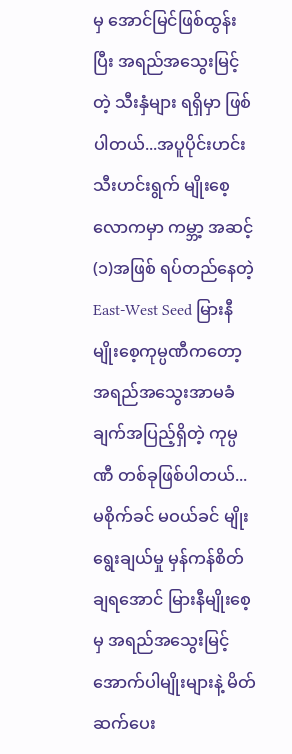မှ အောင်မြင်ဖြစ်ထွန်းပြီး အရည်အသွေးမြင့်တဲ့ သီးနှံများ ရရှိမှာ ဖြစ်ပါတယ်...အပူပိုင်းဟင်းသီးဟင်းရွက် မျိုးစေ့ လောကမှာ ကမ္ဘာ့ အဆင့် (၁)အဖြစ် ရပ်တည်နေတဲ့ East-West Seed မြားနီမျိုးစေ့ကုမ္ပဏီကတော့ အရည်အသွေးအာမခံချက်အပြည့်ရှိတဲ့ ကုမ္ပဏီ တစ်ခုဖြစ်ပါတယ်...မစိုက်ခင် မဝယ်ခင် မျိုးရွေးချယ်မှု မှန်ကန်စိတ်ချရအောင် မြားနီမျိုးစေ့ မှ အရည်အသွေးမြင့် အောက်ပါမျိုးများနဲ့ မိတ်ဆက်ပေး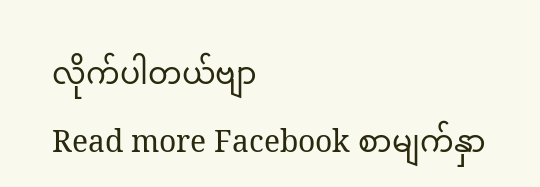လိုက်ပါတယ်ဗျာ
Read more Facebook စာမျက်နှာ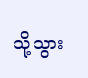သို့သွား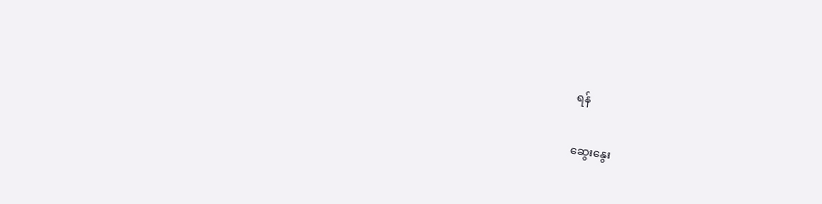ရန်

ဆွေးနွေး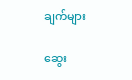ချက်များ

ဆွေး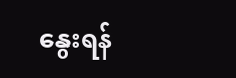နွေးရန်